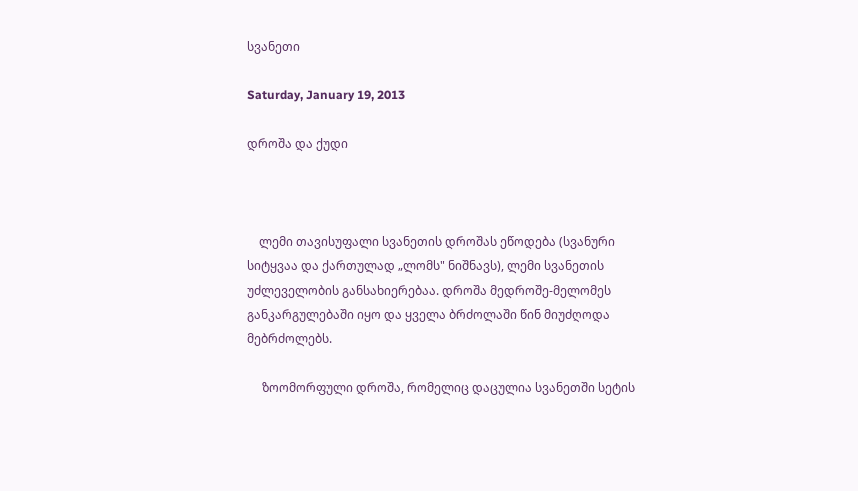სვანეთი

Saturday, January 19, 2013

დროშა და ქუდი



    ლემი თავისუფალი სვანეთის დროშას ეწოდება (სვანური სიტყვაა და ქართულად „ლომს" ნიშნავს), ლემი სვანეთის უძლეველობის განსახიერებაა. დროშა მედროშე-მელომეს განკარგულებაში იყო და ყველა ბრძოლაში წინ მიუძღოდა მებრძოლებს.

     ზოომორფული დროშა, რომელიც დაცულია სვანეთში სეტის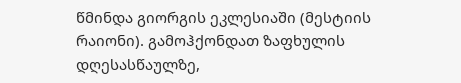წმინდა გიორგის ეკლესიაში (მესტიის რაიონი). გამოჰქონდათ ზაფხულის დღესასწაულზე,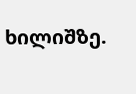ხილიშზე.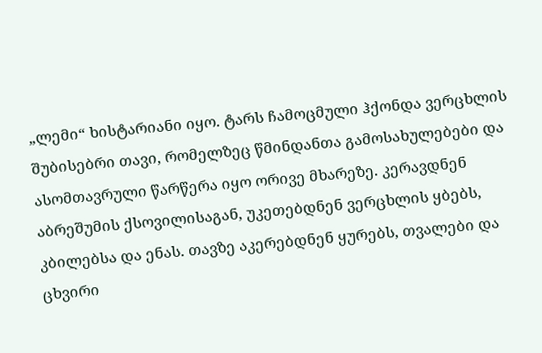„ლემი“ ხისტარიანი იყო. ტარს ჩამოცმული ჰქონდა ვერცხლის შუბისებრი თავი, რომელზეც წმინდანთა გამოსახულებები და ასომთავრული წარწერა იყო ორივე მხარეზე. კერავდნენ აბრეშუმის ქსოვილისაგან, უკეთებდნენ ვერცხლის ყბებს, კბილებსა და ენას. თავზე აკერებდნენ ყურებს, თვალები და ცხვირი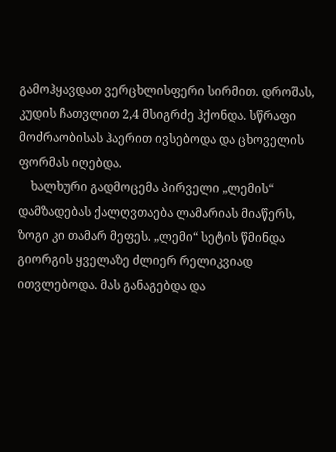გამოჰყავდათ ვერცხლისფერი სირმით. დროშას, კუდის ჩათვლით 2,4 მსიგრძე ჰქონდა. სწრაფი მოძრაობისას ჰაერით ივსებოდა და ცხოველის ფორმას იღებდა.
    ხალხური გადმოცემა პირველი „ლემის“ დამზადებას ქალღვთაება ლამარიას მიაწერს, ზოგი კი თამარ მეფეს. „ლემი“ სეტის წმინდა გიორგის ყველაზე ძლიერ რელიკვიად ითვლებოდა. მას განაგებდა და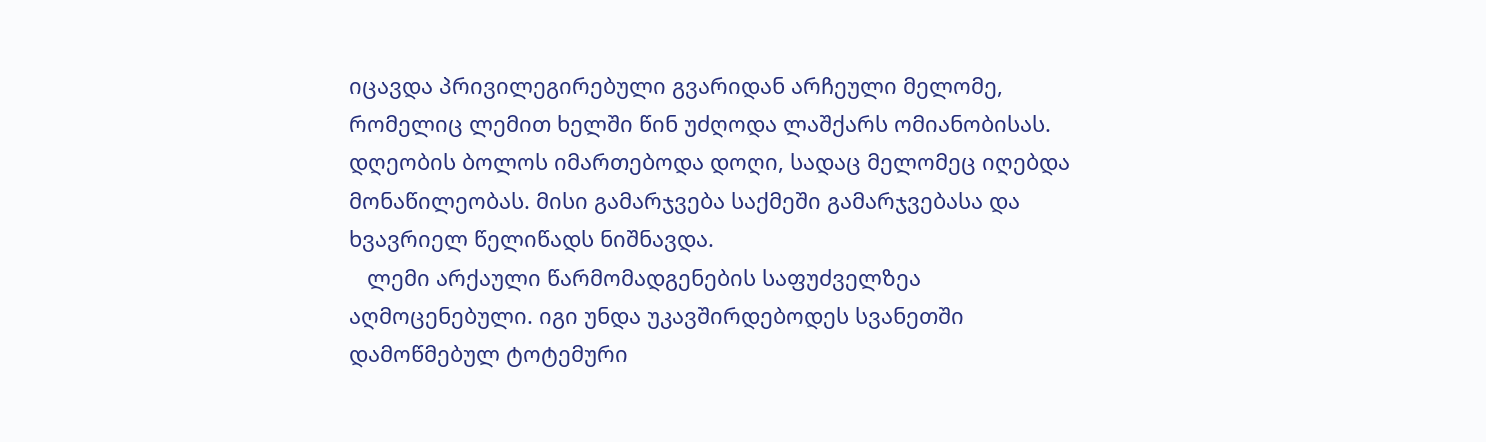იცავდა პრივილეგირებული გვარიდან არჩეული მელომე, რომელიც ლემით ხელში წინ უძღოდა ლაშქარს ომიანობისას. დღეობის ბოლოს იმართებოდა დოღი, სადაც მელომეც იღებდა მონაწილეობას. მისი გამარჯვება საქმეში გამარჯვებასა და ხვავრიელ წელიწადს ნიშნავდა.
   ლემი არქაული წარმომადგენების საფუძველზეა აღმოცენებული. იგი უნდა უკავშირდებოდეს სვანეთში დამოწმებულ ტოტემური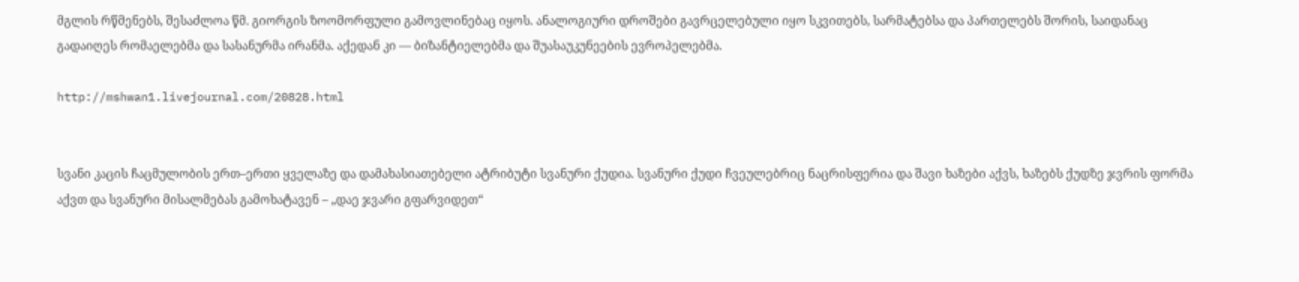მგლის რწმენებს, შესაძლოა წმ. გიორგის ზოომორფული გამოვლინებაც იყოს. ანალოგიური დროშები გავრცელებული იყო სკვითებს, სარმატებსა და პართელებს შორის, საიდანაც გადაიღეს რომაელებმა და სასანურმა ირანმა. აქედან კი — ბიზანტიელებმა და შუასაუკუნეების ევროპელებმა.

http://mshwan1.livejournal.com/20828.html


სვანი კაცის ჩაცმულობის ერთ–ერთი ყველაზე და დამახასიათებელი ატრიბუტი სვანური ქუდია. სვანური ქუდი ჩვეულებრიც ნაცრისფერია და შავი ხაზები აქვს, ხაზებს ქუდზე ჯვრის ფორმა აქვთ და სვანური მისალმებას გამოხატავენ – „დაე ჯვარი გფარვიდეთ“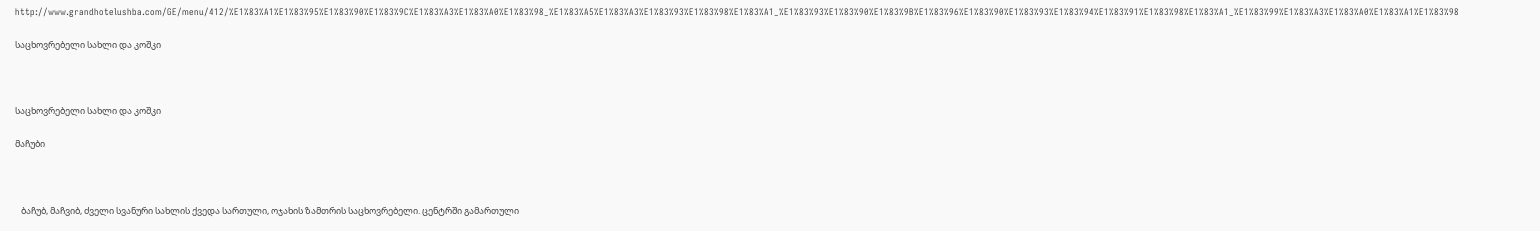http://www.grandhotelushba.com/GE/menu/412/%E1%83%A1%E1%83%95%E1%83%90%E1%83%9C%E1%83%A3%E1%83%A0%E1%83%98_%E1%83%A5%E1%83%A3%E1%83%93%E1%83%98%E1%83%A1_%E1%83%93%E1%83%90%E1%83%9B%E1%83%96%E1%83%90%E1%83%93%E1%83%94%E1%83%91%E1%83%98%E1%83%A1_%E1%83%99%E1%83%A3%E1%83%A0%E1%83%A1%E1%83%98

საცხოვრებელი სახლი და კოშკი



საცხოვრებელი სახლი და კოშკი

მაჩუბი



   ბაჩუბ, მაჩვიბ, ძველი სვანური სახლის ქვედა სართული, ოჯახის ზამთრის საცხოვრებელი. ცენტრში გამართული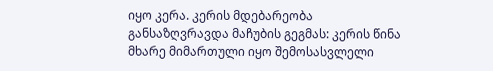იყო კერა. კერის მდებარეობა განსაზღვრავდა მაჩუბის გეგმას: კერის წინა მხარე მიმართული იყო შემოსასვლელი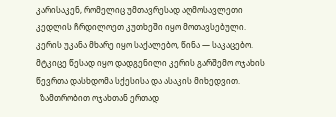კარისაკენ, რომელიც უმთავრესად აღმოსავლეთი კედლის ჩრდილოეთ კუთხეში იყო მოთავსებული. კერის უკანა მხარე იყო საქალებო, წინა — საკაცებო. მტკიცე წესად იყო დადგენილი კერის გარშემო ოჯახის წევრთა დასხდომა სქესისა და ასაკის მიხედვით.
  ზამთრობით ოჯახთან ერთად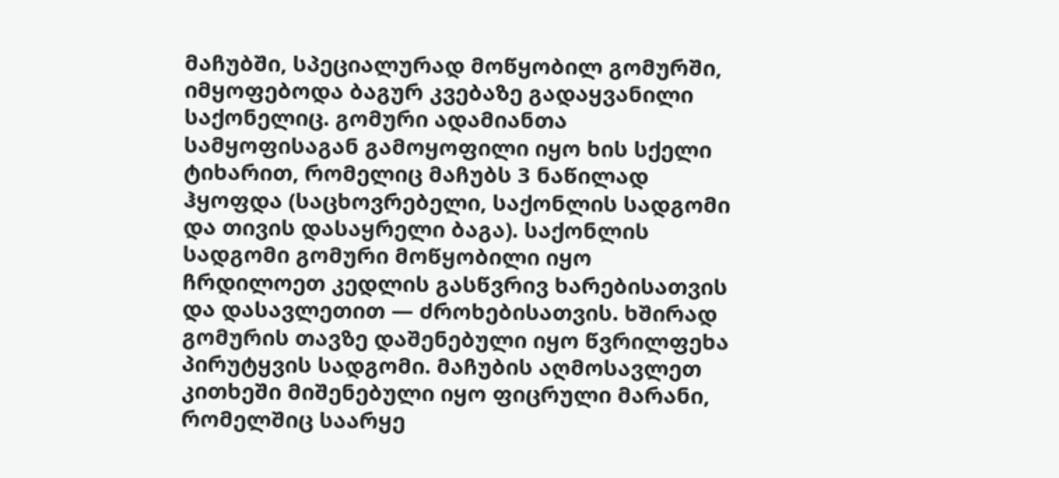მაჩუბში, სპეციალურად მოწყობილ გომურში, იმყოფებოდა ბაგურ კვებაზე გადაყვანილი საქონელიც. გომური ადამიანთა სამყოფისაგან გამოყოფილი იყო ხის სქელი ტიხარით, რომელიც მაჩუბს 3 ნაწილად ჰყოფდა (საცხოვრებელი, საქონლის სადგომი და თივის დასაყრელი ბაგა). საქონლის სადგომი გომური მოწყობილი იყო ჩრდილოეთ კედლის გასწვრივ ხარებისათვის და დასავლეთით — ძროხებისათვის. ხშირად გომურის თავზე დაშენებული იყო წვრილფეხა პირუტყვის სადგომი. მაჩუბის აღმოსავლეთ კითხეში მიშენებული იყო ფიცრული მარანი, რომელშიც საარყე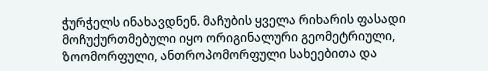ჭურჭელს ინახავდნენ. მაჩუბის ყველა რიხარის ფასადი მოჩუქურთმებული იყო ორიგინალური გეომეტრიული, ზოომორფული, ანთროპომორფული სახეებითა და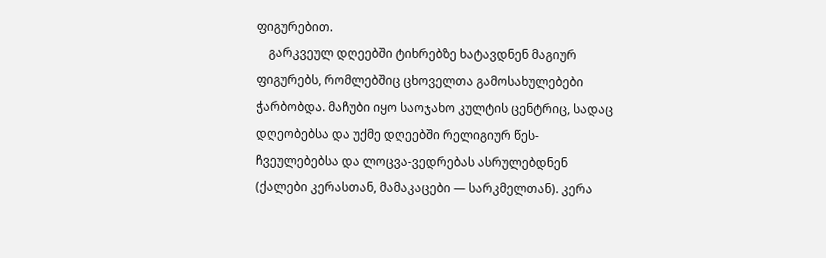ფიგურებით.
    გარკვეულ დღეებში ტიხრებზე ხატავდნენ მაგიურ ფიგურებს, რომლებშიც ცხოველთა გამოსახულებები ჭარბობდა. მაჩუბი იყო საოჯახო კულტის ცენტრიც, სადაც დღეობებსა და უქმე დღეებში რელიგიურ წეს-ჩვეულებებსა და ლოცვა-ვედრებას ასრულებდნენ (ქალები კერასთან, მამაკაცები — სარკმელთან). კერა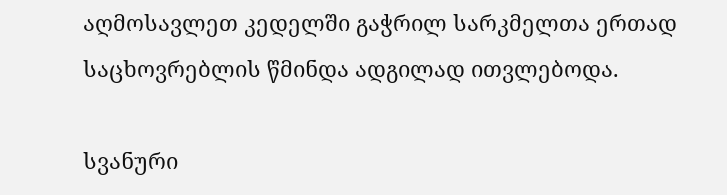აღმოსავლეთ კედელში გაჭრილ სარკმელთა ერთად საცხოვრებლის წმინდა ადგილად ითვლებოდა.

სვანური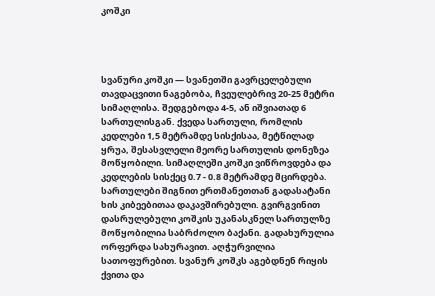კოშკი




სვანური კოშკი — სვანეთში გავრცელებული თავდაცვითი ნაგებობა, ჩვეულებრივ 20-25 მეტრი სიმაღლისა. შედგებოდა 4-5, ან იშვიათად 6 სართულისგან. ქვედა სართული, რომლის კედლები 1,5 მეტრამდე სისქისაა, მეტწილად ყრუა, შესასვლელი მეორე სართულის დონეზეა მოწყობილი. სიმაღლეში კოშკი ვიწროვდება და კედლების სისქეც 0.7 - 0.8 მეტრამდე მცირდება. სართულები შიგნით ერთმანეთთან გადასატანი ხის კიბეებითაა დაკავშირებული. გვირგვინით დასრულებული კოშკის უკანასკნელ სართულზე მოწყობილია საბრძოლო ბაქანი. გადახურულია ორფერდა სახურავით. აღჭურვილია სათოფურებით. სვანურ კოშკს აგებდნენ რიყის ქვითა და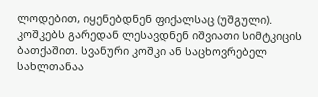ლოდებით, იყენებდნენ ფიქალსაც (უშგული). კოშკებს გარედან ლესავდნენ იშვიათი სიმტკიცის ბათქაშით. სვანური კოშკი ან საცხოვრებელ სახლთანაა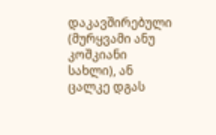დაკავშირებული (მურყვამი ანუ კოშკიანი სახლი), ან ცალკე დგას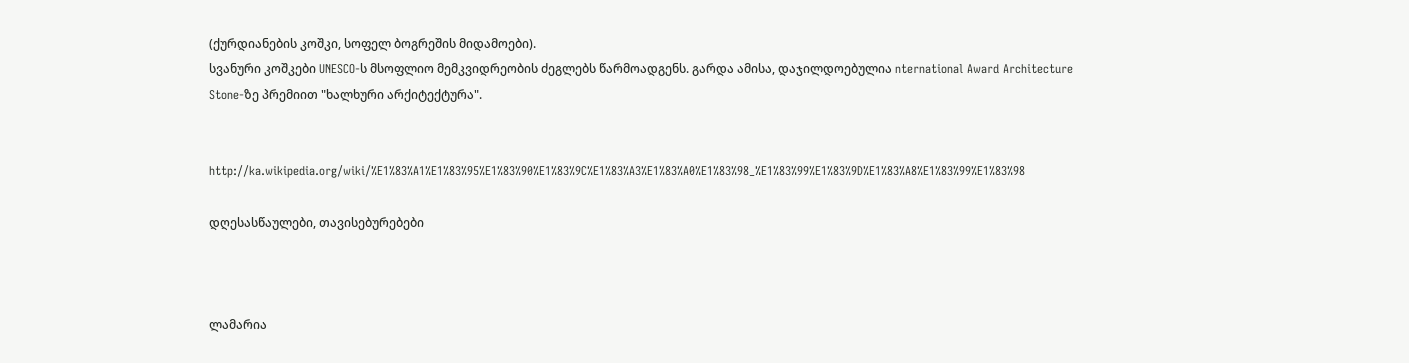(ქურდიანების კოშკი, სოფელ ბოგრეშის მიდამოები).
სვანური კოშკები UNESCO-ს მსოფლიო მემკვიდრეობის ძეგლებს წარმოადგენს. გარდა ამისა, დაჯილდოებულია nternational Award Architecture Stone-ზე პრემიით "ხალხური არქიტექტურა".


http://ka.wikipedia.org/wiki/%E1%83%A1%E1%83%95%E1%83%90%E1%83%9C%E1%83%A3%E1%83%A0%E1%83%98_%E1%83%99%E1%83%9D%E1%83%A8%E1%83%99%E1%83%98

დღესასწაულები, თავისებურებები



ლამარია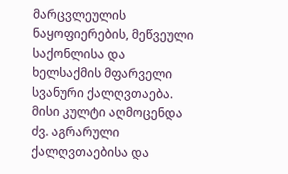მარცვლეულის ნაყოფიერების, მეწვეული საქონლისა და ხელსაქმის მფარველი სვანური ქალღვთაება. მისი კულტი აღმოცენდა ძვ. აგრარული ქალღვთაებისა და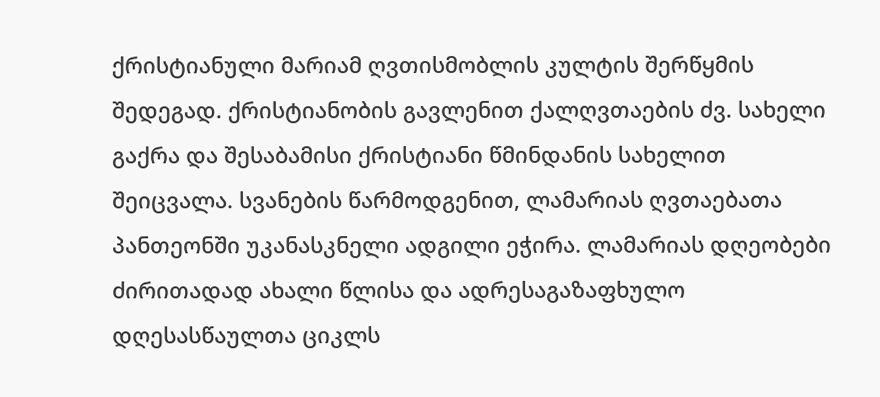ქრისტიანული მარიამ ღვთისმობლის კულტის შერწყმის შედეგად. ქრისტიანობის გავლენით ქალღვთაების ძვ. სახელი გაქრა და შესაბამისი ქრისტიანი წმინდანის სახელით შეიცვალა. სვანების წარმოდგენით, ლამარიას ღვთაებათა პანთეონში უკანასკნელი ადგილი ეჭირა. ლამარიას დღეობები ძირითადად ახალი წლისა და ადრესაგაზაფხულო დღესასწაულთა ციკლს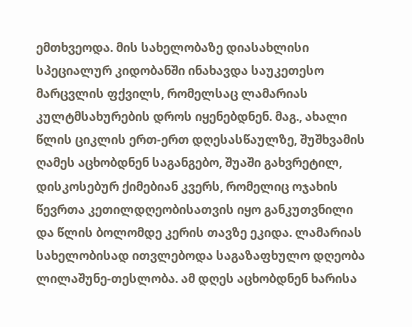ემთხვეოდა. მის სახელობაზე დიასახლისი სპეციალურ კიდობანში ინახავდა საუკეთესო მარცვლის ფქვილს, რომელსაც ლამარიას კულტმსახურების დროს იყენებდნენ. მაგ., ახალი წლის ციკლის ერთ-ერთ დღესასწაულზე, შუშხვამის ღამეს აცხობდნენ საგანგებო, შუაში გახვრეტილ, დისკოსებურ ქიმებიან კვერს, რომელიც ოჯახის წევრთა კეთილდღეობისათვის იყო განკუთვნილი და წლის ბოლომდე კერის თავზე ეკიდა. ლამარიას სახელობისად ითვლებოდა საგაზაფხულო დღეობა ლილაშუნე-თესლობა. ამ დღეს აცხობდნენ ხარისა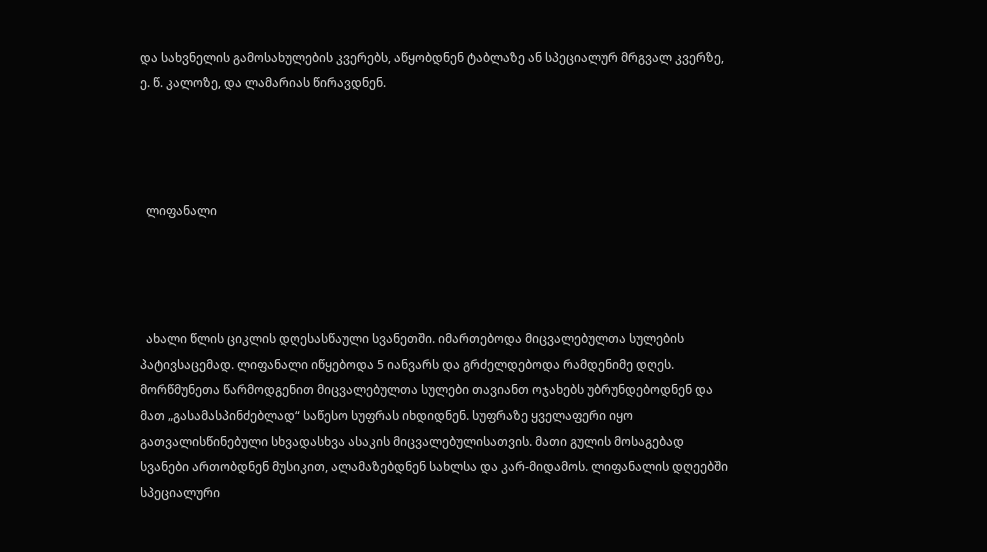და სახვნელის გამოსახულების კვერებს, აწყობდნენ ტაბლაზე ან სპეციალურ მრგვალ კვერზე, ე. წ. კალოზე, და ლამარიას წირავდნენ.




  ლიფანალი




  ახალი წლის ციკლის დღესასწაული სვანეთში. იმართებოდა მიცვალებულთა სულების პატივსაცემად. ლიფანალი იწყებოდა 5 იანვარს და გრძელდებოდა რამდენიმე დღეს. მორწმუნეთა წარმოდგენით მიცვალებულთა სულები თავიანთ ოჯახებს უბრუნდებოდნენ და მათ „გასამასპინძებლად“ საწესო სუფრას იხდიდნენ. სუფრაზე ყველაფერი იყო გათვალისწინებული სხვადასხვა ასაკის მიცვალებულისათვის. მათი გულის მოსაგებად სვანები ართობდნენ მუსიკით, ალამაზებდნენ სახლსა და კარ-მიდამოს. ლიფანალის დღეებში სპეციალური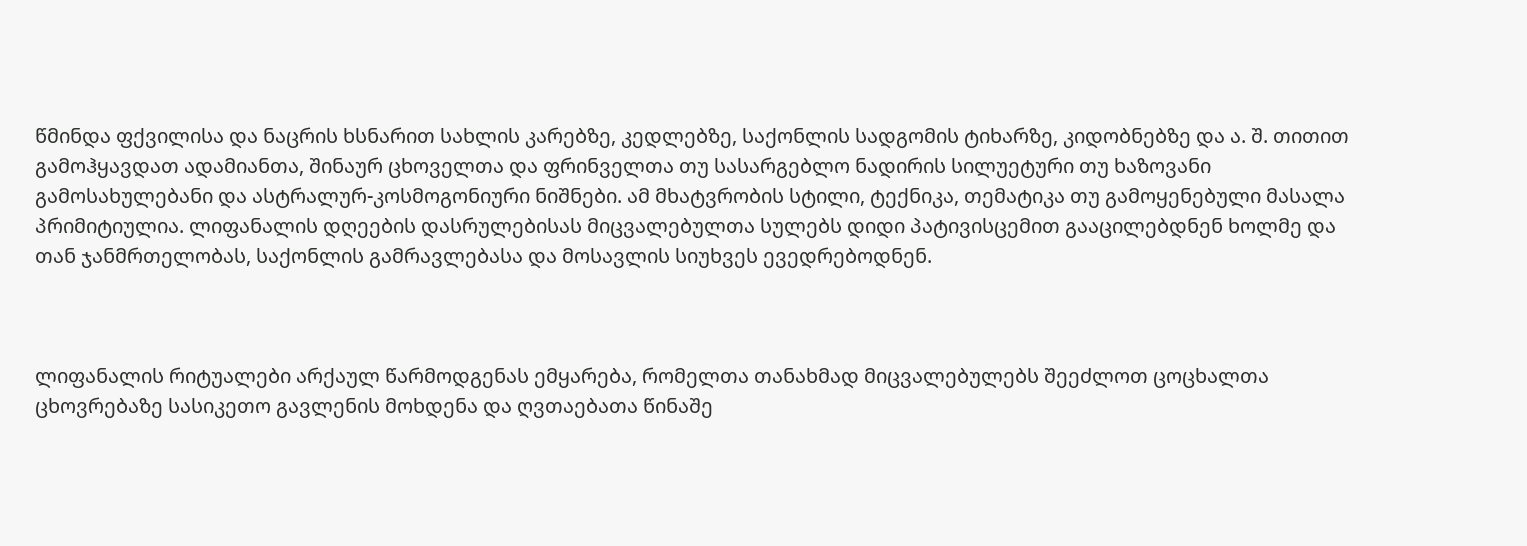წმინდა ფქვილისა და ნაცრის ხსნარით სახლის კარებზე, კედლებზე, საქონლის სადგომის ტიხარზე, კიდობნებზე და ა. შ. თითით გამოჰყავდათ ადამიანთა, შინაურ ცხოველთა და ფრინველთა თუ სასარგებლო ნადირის სილუეტური თუ ხაზოვანი გამოსახულებანი და ასტრალურ-კოსმოგონიური ნიშნები. ამ მხატვრობის სტილი, ტექნიკა, თემატიკა თუ გამოყენებული მასალა პრიმიტიულია. ლიფანალის დღეების დასრულებისას მიცვალებულთა სულებს დიდი პატივისცემით გააცილებდნენ ხოლმე და თან ჯანმრთელობას, საქონლის გამრავლებასა და მოსავლის სიუხვეს ევედრებოდნენ.



ლიფანალის რიტუალები არქაულ წარმოდგენას ემყარება, რომელთა თანახმად მიცვალებულებს შეეძლოთ ცოცხალთა ცხოვრებაზე სასიკეთო გავლენის მოხდენა და ღვთაებათა წინაშე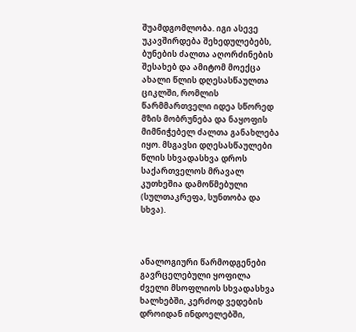შუამდგომლობა. იგი ასევე უკავშირდება შეხედულებებს, ბუნების ძალთა აღორძინების შესახებ და ამიტომ მოექცა ახალი წლის დღესასწაულთა ციკლში, რომლის წარმმართველი იდეა სწორედ მზის მობრუნება და ნაყოფის მიმნიჭებელ ძალთა განახლება იყო. მსგავსი დღესასწაულები წლის სხვადასხვა დროს საქართველოს მრავალ კუთხეშია დამოწმებული (სულთაკრეფა, სუნთობა და სხვა).



ანალოგიური წარმოდგენები გავრცელებული ყოფილა ძველი მსოფლიოს სხვადასხვა ხალხებში, კერძოდ ვედების დროიდან ინდოელებში,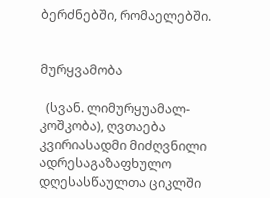ბერძნებში, რომაელებში.


მურყვამობა

  (სვან. ლიმურყუამალ-კოშკობა), ღვთაება კვირიასადმი მიძღვნილი ადრესაგაზაფხულო დღესასწაულთა ციკლში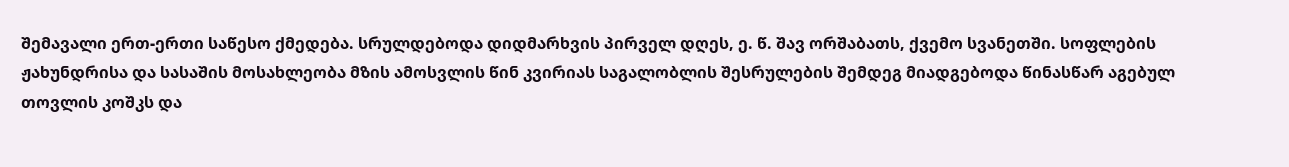შემავალი ერთ-ერთი საწესო ქმედება. სრულდებოდა დიდმარხვის პირველ დღეს, ე. წ. შავ ორშაბათს, ქვემო სვანეთში. სოფლების ჟახუნდრისა და სასაშის მოსახლეობა მზის ამოსვლის წინ კვირიას საგალობლის შესრულების შემდეგ მიადგებოდა წინასწარ აგებულ თოვლის კოშკს და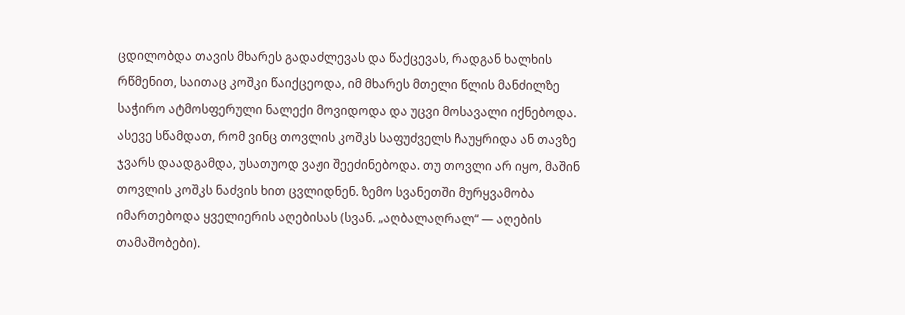ცდილობდა თავის მხარეს გადაძლევას და წაქცევას, რადგან ხალხის რწმენით, საითაც კოშკი წაიქცეოდა, იმ მხარეს მთელი წლის მანძილზე საჭირო ატმოსფერული ნალექი მოვიდოდა და უცვი მოსავალი იქნებოდა. ასევე სწამდათ, რომ ვინც თოვლის კოშკს საფუძველს ჩაუყრიდა ან თავზე ჯვარს დაადგამდა, უსათუოდ ვაჟი შეეძინებოდა. თუ თოვლი არ იყო, მაშინ თოვლის კოშკს ნაძვის ხით ცვლიდნენ. ზემო სვანეთში მურყვამობა იმართებოდა ყველიერის აღებისას (სვან. „აღბალაღრალ“ — აღების თამაშობები).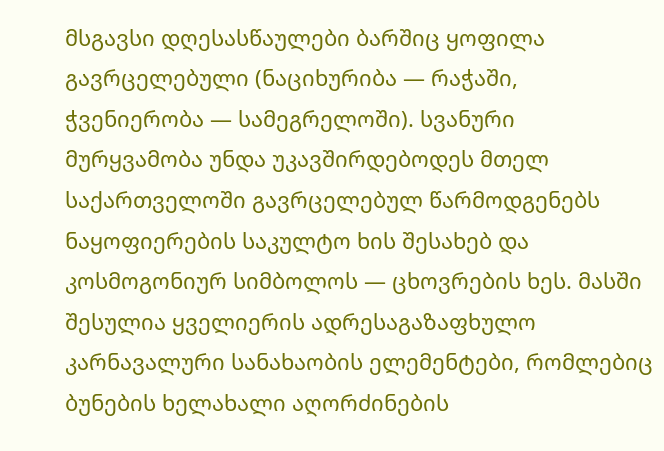მსგავსი დღესასწაულები ბარშიც ყოფილა გავრცელებული (ნაციხურიბა — რაჭაში, ჭვენიერობა — სამეგრელოში). სვანური მურყვამობა უნდა უკავშირდებოდეს მთელ საქართველოში გავრცელებულ წარმოდგენებს ნაყოფიერების საკულტო ხის შესახებ და კოსმოგონიურ სიმბოლოს — ცხოვრების ხეს. მასში შესულია ყველიერის ადრესაგაზაფხულო კარნავალური სანახაობის ელემენტები, რომლებიც ბუნების ხელახალი აღორძინების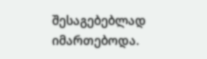შესაგებებლად იმართებოდა.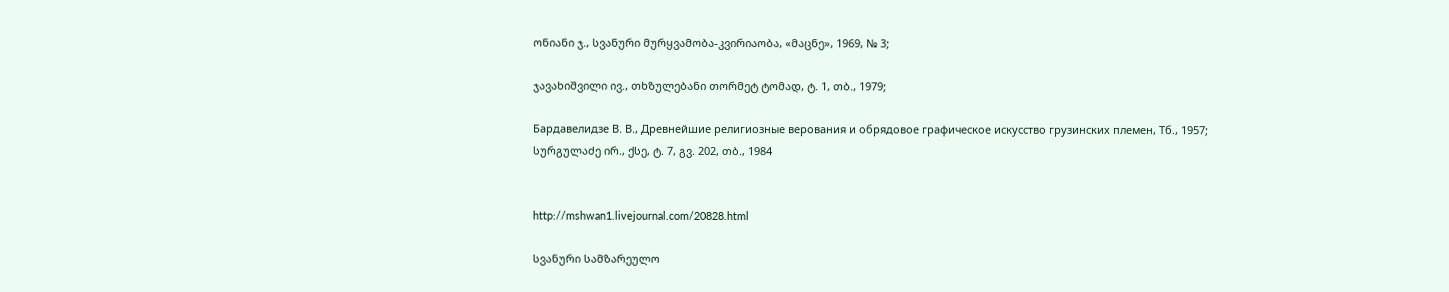ონიანი ჯ., სვანური მურყვამობა-კვირიაობა, «მაცნე», 1969, № 3;

ჯავახიშვილი ივ., თხზულებანი თორმეტ ტომად, ტ. 1, თბ., 1979;

Бардавелидзе В. В., Древнейшие религиозные верования и обрядовое графическое искусство грузинских племен, Тб., 1957;
სურგულაძე ირ., ქსე, ტ. 7, გვ. 202, თბ., 1984


http://mshwan1.livejournal.com/20828.html

სვანური სამზარეულო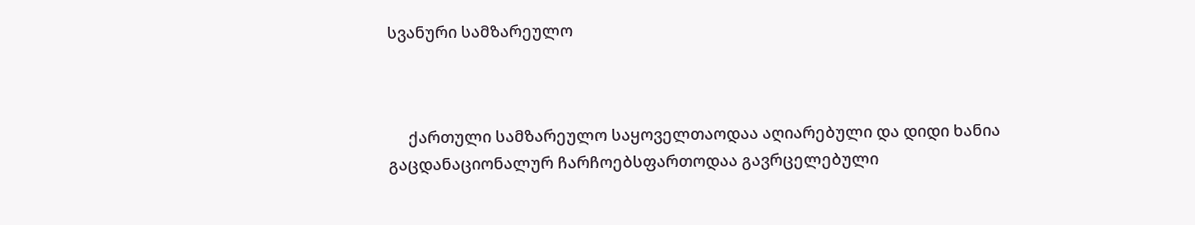სვანური სამზარეულო



     ქართული სამზარეულო საყოველთაოდაა აღიარებული და დიდი ხანია გაცდანაციონალურ ჩარჩოებსფართოდაა გავრცელებული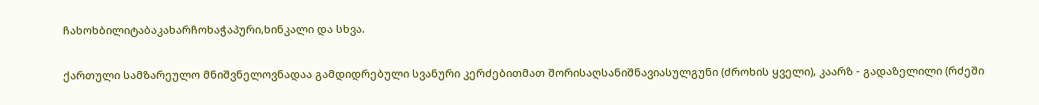ჩახოხბილიტაბაკახარჩოხაჭაპური,ხინკალი და სხვა.


ქართული სამზარეულო მნიშვნელოვნადაა გამდიდრებული სვანური კერძებითმათ შორისაღსანიშნავიასულგუნი (ძროხის ყველი), კაარზ - გადაზელილი (რძეში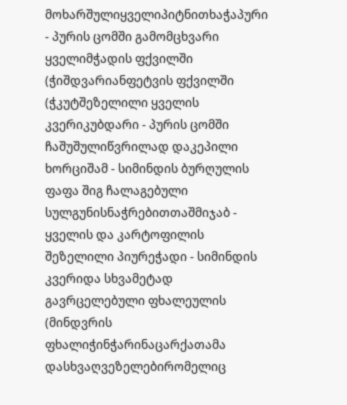მოხარშულიყველიპიტნითხაჭაპური - პურის ცომში გამომცხვარი ყველიმჭადის ფქვილში (ჭიშდვარიანფეტვის ფქვილში (ჭკუტშეზელილი ყველის კვერიკუბდარი - პურის ცომში ჩაშუშულიწვრილად დაკეპილი ხორციშამ - სიმინდის ბურღულის ფაფა შიგ ჩალაგებული სულგუნისნაჭრებითთაშმიჯაბ - ყველის და კარტოფილის შეზელილი პიურეჭადი - სიმინდის კვერიდა სხვამეტად გავრცელებული ფხალეულის (მინდვრის ფხალიჭინჭარინაცარქათამა დასხვაღვეზელებირომელიც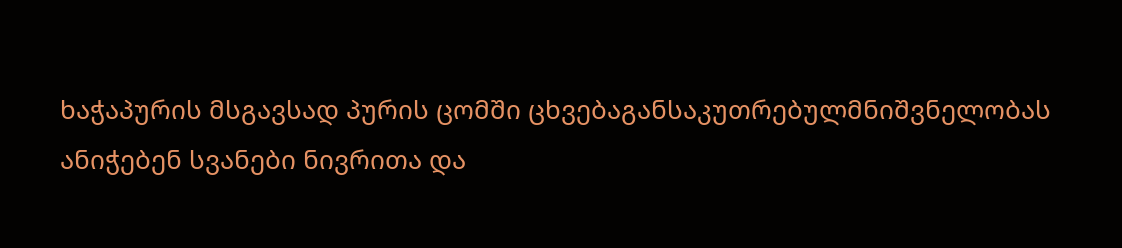ხაჭაპურის მსგავსად პურის ცომში ცხვებაგანსაკუთრებულმნიშვნელობას ანიჭებენ სვანები ნივრითა და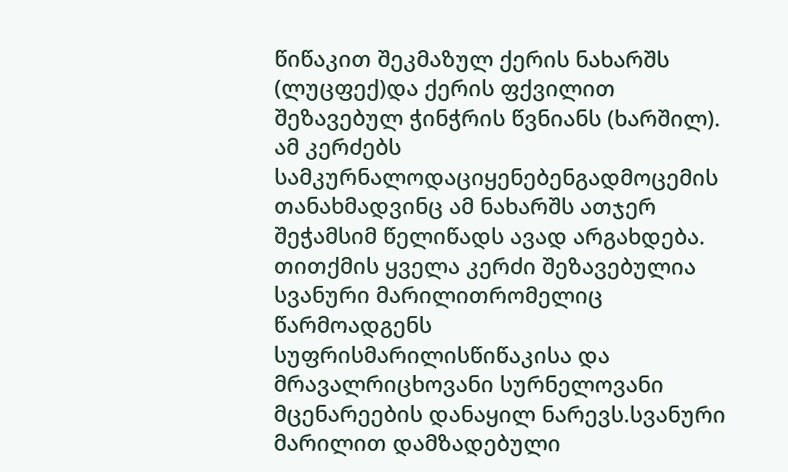წიწაკით შეკმაზულ ქერის ნახარშს (ლუცფექ)და ქერის ფქვილით შეზავებულ ჭინჭრის წვნიანს (ხარშილ). ამ კერძებს სამკურნალოდაციყენებენგადმოცემის თანახმადვინც ამ ნახარშს ათჯერ შეჭამსიმ წელიწადს ავად არგახდება.
თითქმის ყველა კერძი შეზავებულია სვანური მარილითრომელიც წარმოადგენს სუფრისმარილისწიწაკისა და მრავალრიცხოვანი სურნელოვანი მცენარეების დანაყილ ნარევს.სვანური მარილით დამზადებული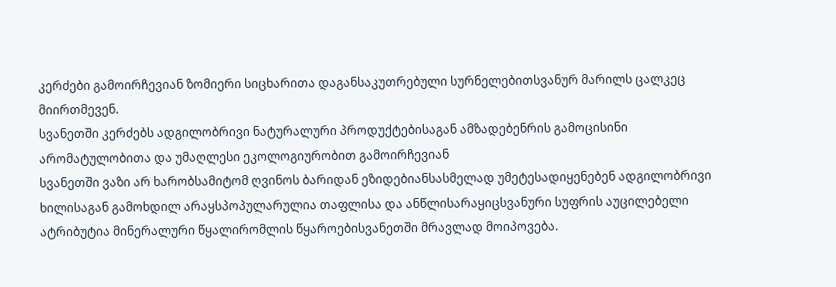კერძები გამოირჩევიან ზომიერი სიცხარითა დაგანსაკუთრებული სურნელებითსვანურ მარილს ცალკეც მიირთმევენ.
სვანეთში კერძებს ადგილობრივი ნატურალური პროდუქტებისაგან ამზადებენრის გამოცისინი არომატულობითა და უმაღლესი ეკოლოგიურობით გამოირჩევიან
სვანეთში ვაზი არ ხარობსამიტომ ღვინოს ბარიდან ეზიდებიანსასმელად უმეტესადიყენებენ ადგილობრივი ხილისაგან გამოხდილ არაყსპოპულარულია თაფლისა და ანწლისარაყიცსვანური სუფრის აუცილებელი ატრიბუტია მინერალური წყალირომლის წყაროებისვანეთში მრავლად მოიპოვება.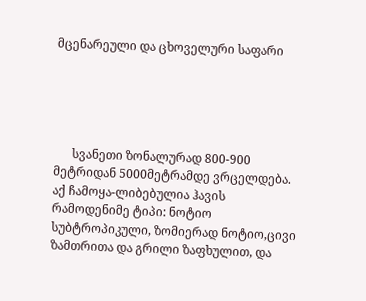მცენარეული და ცხოველური საფარი





      სვანეთი ზონალურად 800-900 მეტრიდან 5000მეტრამდე ვრცელდება. აქ ჩამოყა-ლიბებულია ჰავის რამოდენიმე ტიპი: ნოტიო სუბტროპიკული, ზომიერად ნოტიო,ცივი ზამთრითა და გრილი ზაფხულით, და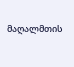მაღალმთის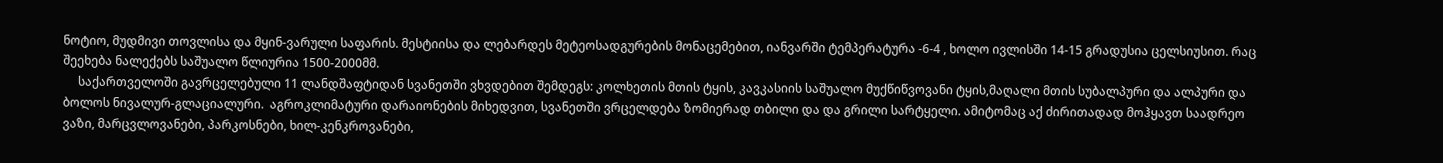ნოტიო, მუდმივი თოვლისა და მყინ-ვარული საფარის. მესტიისა და ლებარდეს მეტეოსადგურების მონაცემებით, იანვარში ტემპერატურა -6-4 , ხოლო ივლისში 14-15 გრადუსია ცელსიუსით. რაც შეეხება ნალექებს საშუალო წლიურია 1500-2000მმ.
     საქართველოში გავრცელებული 11 ლანდშაფტიდან სვანეთში ვხვდებით შემდეგს: კოლხეთის მთის ტყის, კავკასიის საშუალო მუქწიწვოვანი ტყის,მაღალი მთის სუბალპური და ალპური და ბოლოს ნივალურ-გლაციალური.  აგროკლიმატური დარაიონების მიხედვით, სვანეთში ვრცელდება ზომიერად თბილი და და გრილი სარტყელი. ამიტომაც აქ ძირითადად მოჰყავთ საადრეო ვაზი, მარცვლოვანები, პარკოსნები, ხილ-კენკროვანები,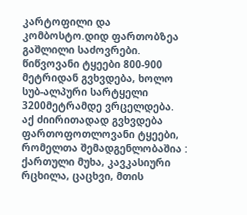კარტოფილი და კომბოსტო.დიდ ფართობზეა გაშლილი საძოვრები. წიწვოვანი ტყეები 800-900 მეტრიდან გვხვდება, ხოლო სუბ-ალპური სარტყელი 3200მეტრამდე ვრცელდება. აქ ძიირითადად გვხვდება ფართოფოთლოვანი ტყეები, რომელთა შემადგენლობაშია : ქართული მუხა, კავკასიური რცხილა, ცაცხვი, მთის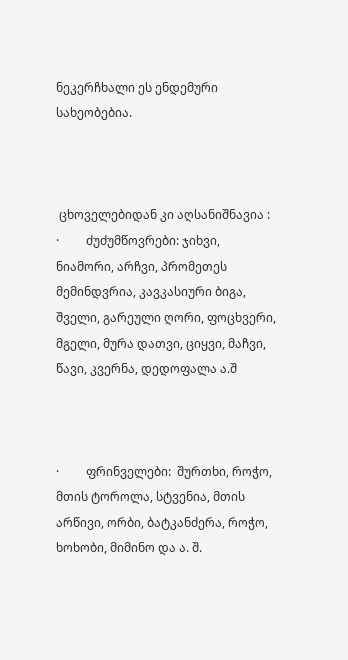ნეკერჩხალი ეს ენდემური სახეობებია.



 ცხოველებიდან კი აღსანიშნავია :
·         ძუძუმწოვრები: ჯიხვი, ნიამორი, არჩვი, პრომეთეს მემინდვრია, კავკასიური ბიგა, შველი, გარეული ღორი, ფოცხვერი, მგელი, მურა დათვი, ციყვი, მაჩვი, წავი, კვერნა, დედოფალა ა.შ



·         ფრინველები:  შურთხი, როჭო, მთის ტოროლა, სტვენია, მთის არწივი, ორბი, ბატკანძერა, როჭო, ხოხობი, მიმინო და ა. შ.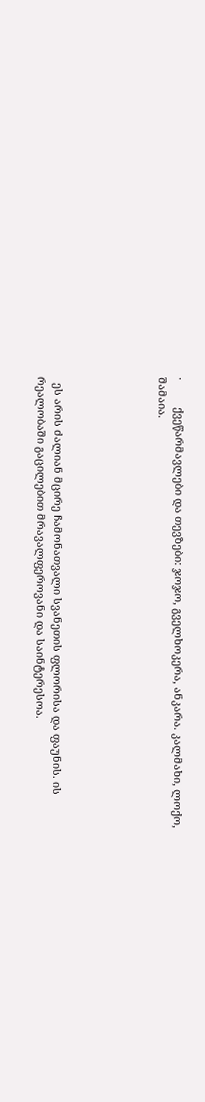·         ქვეწარმავლები და თევზები: ჯოჯო, გველხოკერა, ანკარა. კალმახი, ლოქო, შამაია.





  ეს არის ძალიან მცირე ჩამონათვალი სვანეთის ფლორისა და ფაუნის. ის რეალობაში გაცილებით მრავალფეროვანი და საინტერესოა.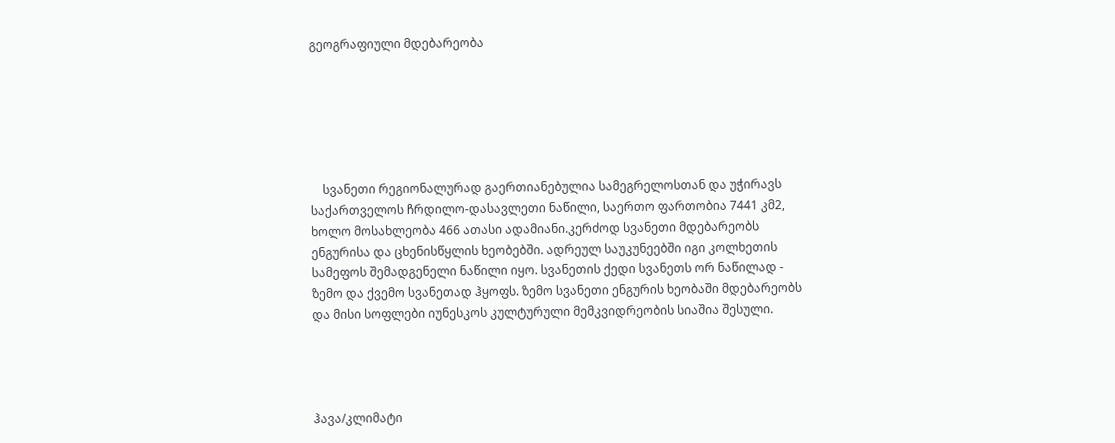გეოგრაფიული მდებარეობა






    სვანეთი რეგიონალურად გაერთიანებულია სამეგრელოსთან და უჭირავს საქართველოს ჩრდილო-დასავლეთი ნაწილი, საერთო ფართობია 7441 კმ2, ხოლო მოსახლეობა 466 ათასი ადამიანი.კერძოდ სვანეთი მდებარეობს ენგურისა და ცხენისწყლის ხეობებში. ადრეულ საუკუნეებში იგი კოლხეთის სამეფოს შემადგენელი ნაწილი იყო. სვანეთის ქედი სვანეთს ორ ნაწილად - ზემო და ქვემო სვანეთად ჰყოფს. ზემო სვანეთი ენგურის ხეობაში მდებარეობს და მისი სოფლები იუნესკოს კულტურული მემკვიდრეობის სიაშია შესული.




ჰავა/კლიმატი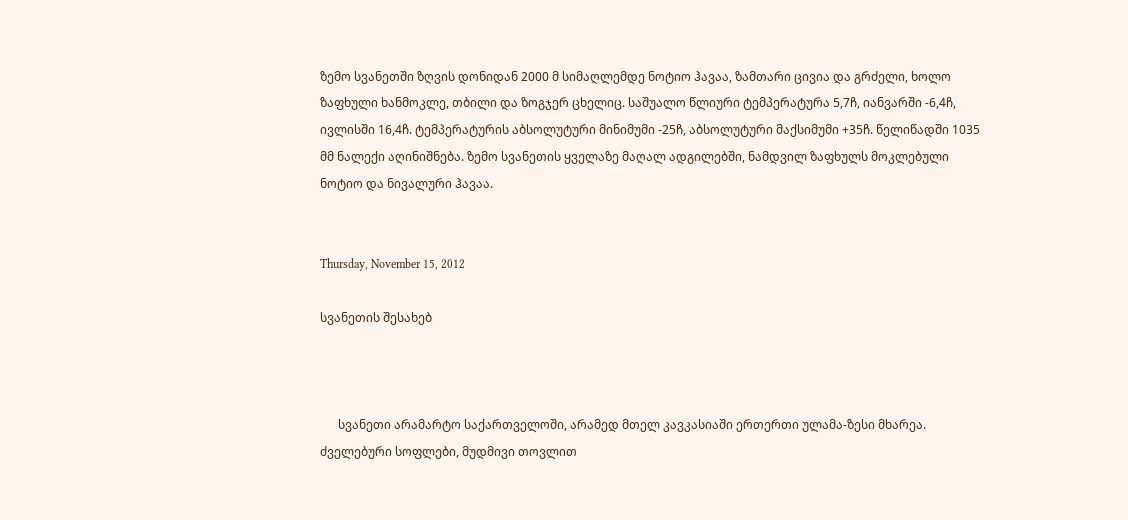ზემო სვანეთში ზღვის დონიდან 2000 მ სიმაღლემდე ნოტიო ჰავაა, ზამთარი ცივია და გრძელი, ხოლო ზაფხული ხანმოკლე, თბილი და ზოგჯერ ცხელიც. საშუალო წლიური ტემპერატურა 5,7ჩ, იანვარში -6,4ჩ, ივლისში 16,4ჩ. ტემპერატურის აბსოლუტური მინიმუმი -25ჩ, აბსოლუტური მაქსიმუმი +35ჩ. წელიწადში 1035 მმ ნალექი აღინიშნება. ზემო სვანეთის ყველაზე მაღალ ადგილებში, ნამდვილ ზაფხულს მოკლებული ნოტიო და ნივალური ჰავაა.


Thursday, November 15, 2012

სვანეთის შესახებ



      სვანეთი არამარტო საქართველოში, არამედ მთელ კავკასიაში ერთერთი ულამა-ზესი მხარეა. ძველებური სოფლები, მუდმივი თოვლით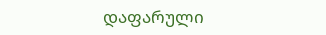დაფარული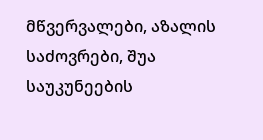მწვერვალები, აზალის საძოვრები, შუა საუკუნეების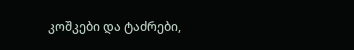კოშკები და ტაძრები,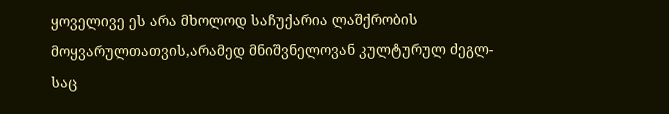ყოველივე ეს არა მხოლოდ საჩუქარია ლაშქრობის მოყვარულთათვის,არამედ მნიშვნელოვან კულტურულ ძეგლ-საც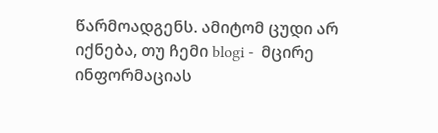წარმოადგენს. ამიტომ ცუდი არ იქნება, თუ ჩემი blogi -  მცირე ინფორმაციას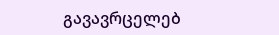გავავრცელებ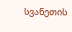სვანეთის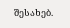შესახებ.